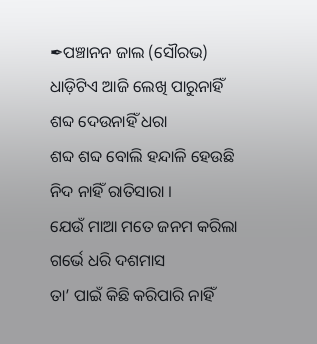✒ପଞ୍ଚାନନ ଜାଲ (ସୌରଭ)
ଧାଡ଼ିଟିଏ ଆଜି ଲେଖି ପାରୁନାହିଁ
ଶବ୍ଦ ଦେଉନାହିଁ ଧରା
ଶବ୍ଦ ଶବ୍ଦ ବୋଲି ହନ୍ଦାଳି ହେଉଛି
ନିଦ ନାହିଁ ରାତିସାରା ।
ଯେଉଁ ମାଆ ମତେ ଜନମ କରିଲା
ଗର୍ଭେ ଧରି ଦଶମାସ
ତା’ ପାଇଁ କିଛି କରିପାରି ନାହିଁ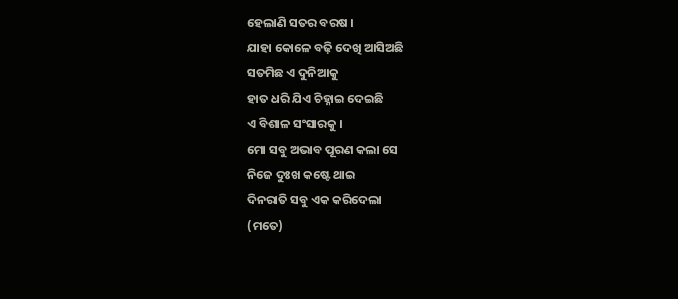ହେଲାଣି ସତର ବରଷ ।
ଯାହା କୋଳେ ବଢ଼ି ଦେଖି ଆସିଅଛି
ସତମିଛ ଏ ଦୁନିଆକୁ
ହାତ ଧରି ଯିଏ ଚିହ୍ନାଇ ଦେଇଛି
ଏ ବିଶାଳ ସଂସାରକୁ ।
ମୋ ସବୁ ଅଭାବ ପୂରଣ କଲା ସେ
ନିଜେ ଦୁଃଖ କଷ୍ଟେ ଥାଇ
ଦିନରାତି ସବୁ ଏକ କରିଦେଲା
(ମତେ)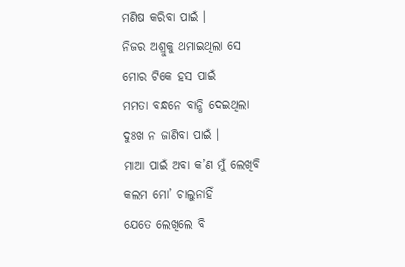ମଣିଷ କରିବା ପାଇଁ ।
ନିଜର ଅଶ୍ରୁକୁ ଥମାଇଥିଲା ସେ
ମୋର ଟିକେ ହସ ପାଇଁ
ମମତା ବନ୍ଧନେ ବାନ୍ଧି ଦେଇଥିଲା
ଦୁଃଖ ନ ଜାଣିବା ପାଇଁ ।
ମାଆ ପାଇଁ ଅବା କ’ଣ ମୁଁ ଲେଖିବି
କଲମ ମୋ’ ଚାଲୁନାହିଁ
ଯେତେ ଲେଖିଲେ ବି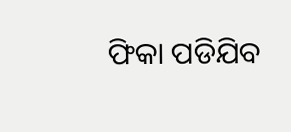ଫିକା ପଡିଯିବ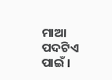ମାଆ ପଦଟିଏ ପାଇଁ ।